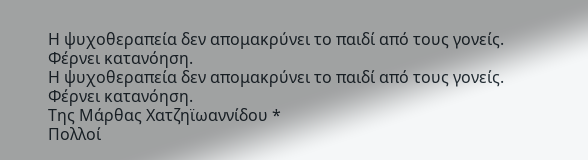Η ψυχοθεραπεία δεν απομακρύνει το παιδί από τους γονείς. Φέρνει κατανόηση.
Η ψυχοθεραπεία δεν απομακρύνει το παιδί από τους γονείς. Φέρνει κατανόηση.
Της Μάρθας Χατζηϊωαννίδου *
Πολλοί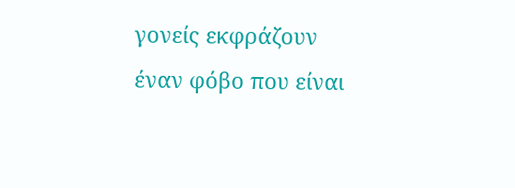γονείς εκφράζουν έναν φόβο που είναι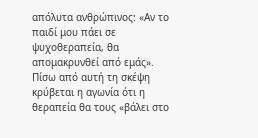απόλυτα ανθρώπινος: «Αν το παιδί μου πάει σε ψυχοθεραπεία, θα απομακρυνθεί από εμάς». Πίσω από αυτή τη σκέψη κρύβεται η αγωνία ότι η θεραπεία θα τους «βάλει στο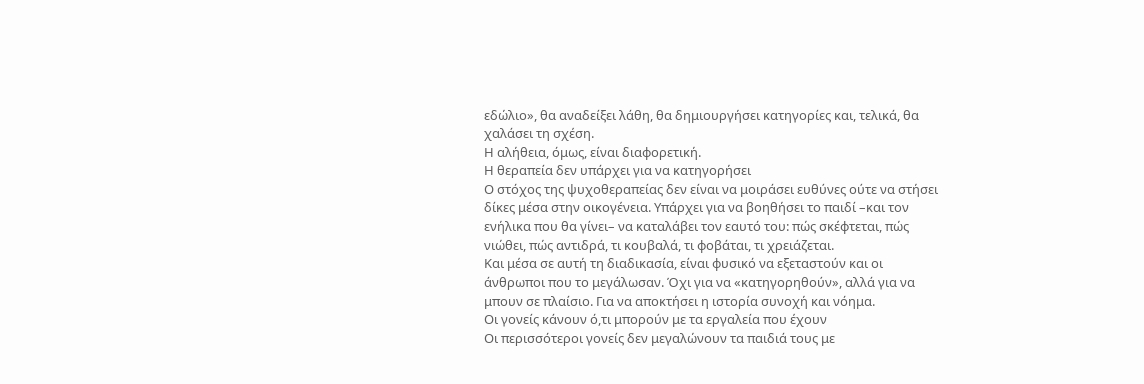εδώλιο», θα αναδείξει λάθη, θα δημιουργήσει κατηγορίες και, τελικά, θα χαλάσει τη σχέση.
Η αλήθεια, όμως, είναι διαφορετική.
Η θεραπεία δεν υπάρχει για να κατηγορήσει
Ο στόχος της ψυχοθεραπείας δεν είναι να μοιράσει ευθύνες ούτε να στήσει δίκες μέσα στην οικογένεια. Υπάρχει για να βοηθήσει το παιδί –και τον ενήλικα που θα γίνει– να καταλάβει τον εαυτό του: πώς σκέφτεται, πώς νιώθει, πώς αντιδρά, τι κουβαλά, τι φοβάται, τι χρειάζεται.
Και μέσα σε αυτή τη διαδικασία, είναι φυσικό να εξεταστούν και οι άνθρωποι που το μεγάλωσαν. Όχι για να «κατηγορηθούν», αλλά για να μπουν σε πλαίσιο. Για να αποκτήσει η ιστορία συνοχή και νόημα.
Οι γονείς κάνουν ό,τι μπορούν με τα εργαλεία που έχουν
Οι περισσότεροι γονείς δεν μεγαλώνουν τα παιδιά τους με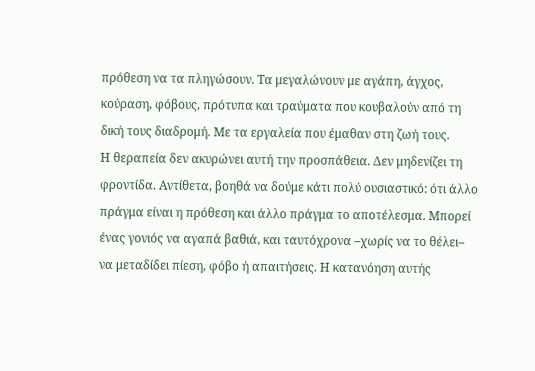πρόθεση να τα πληγώσουν. Τα μεγαλώνουν με αγάπη, άγχος, κούραση, φόβους, πρότυπα και τραύματα που κουβαλούν από τη δική τους διαδρομή. Με τα εργαλεία που έμαθαν στη ζωή τους.
Η θεραπεία δεν ακυρώνει αυτή την προσπάθεια. Δεν μηδενίζει τη φροντίδα. Αντίθετα, βοηθά να δούμε κάτι πολύ ουσιαστικό: ότι άλλο πράγμα είναι η πρόθεση και άλλο πράγμα το αποτέλεσμα. Μπορεί ένας γονιός να αγαπά βαθιά, και ταυτόχρονα –χωρίς να το θέλει– να μεταδίδει πίεση, φόβο ή απαιτήσεις. Η κατανόηση αυτής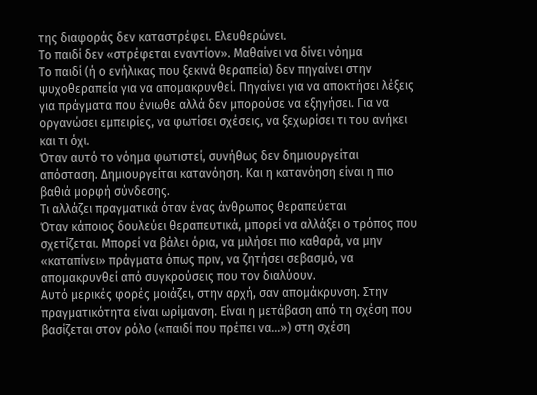της διαφοράς δεν καταστρέφει. Ελευθερώνει.
Το παιδί δεν «στρέφεται εναντίον». Μαθαίνει να δίνει νόημα
Το παιδί (ή ο ενήλικας που ξεκινά θεραπεία) δεν πηγαίνει στην ψυχοθεραπεία για να απομακρυνθεί. Πηγαίνει για να αποκτήσει λέξεις για πράγματα που ένιωθε αλλά δεν μπορούσε να εξηγήσει. Για να οργανώσει εμπειρίες, να φωτίσει σχέσεις, να ξεχωρίσει τι του ανήκει και τι όχι.
Όταν αυτό το νόημα φωτιστεί, συνήθως δεν δημιουργείται απόσταση. Δημιουργείται κατανόηση. Και η κατανόηση είναι η πιο βαθιά μορφή σύνδεσης.
Τι αλλάζει πραγματικά όταν ένας άνθρωπος θεραπεύεται
Όταν κάποιος δουλεύει θεραπευτικά, μπορεί να αλλάξει ο τρόπος που σχετίζεται. Μπορεί να βάλει όρια, να μιλήσει πιο καθαρά, να μην «καταπίνει» πράγματα όπως πριν, να ζητήσει σεβασμό, να απομακρυνθεί από συγκρούσεις που τον διαλύουν.
Αυτό μερικές φορές μοιάζει, στην αρχή, σαν απομάκρυνση. Στην πραγματικότητα είναι ωρίμανση. Είναι η μετάβαση από τη σχέση που βασίζεται στον ρόλο («παιδί που πρέπει να…») στη σχέση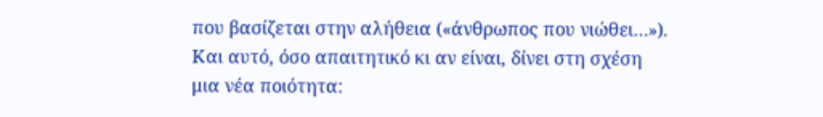που βασίζεται στην αλήθεια («άνθρωπος που νιώθει…»). Και αυτό, όσο απαιτητικό κι αν είναι, δίνει στη σχέση μια νέα ποιότητα: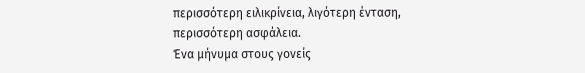περισσότερη ειλικρίνεια, λιγότερη ένταση, περισσότερη ασφάλεια.
Ένα μήνυμα στους γονείς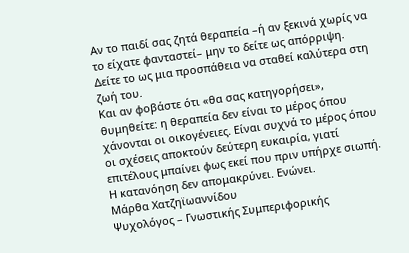Αν το παιδί σας ζητά θεραπεία –ή αν ξεκινά χωρίς να το είχατε φανταστεί– μην το δείτε ως απόρριψη. Δείτε το ως μια προσπάθεια να σταθεί καλύτερα στη ζωή του.
Και αν φοβάστε ότι «θα σας κατηγορήσει», θυμηθείτε: η θεραπεία δεν είναι το μέρος όπου χάνονται οι οικογένειες. Είναι συχνά το μέρος όπου οι σχέσεις αποκτούν δεύτερη ευκαιρία, γιατί επιτέλους μπαίνει φως εκεί που πριν υπήρχε σιωπή.
Η κατανόηση δεν απομακρύνει. Ενώνει.
Μάρθα Χατζηϊωαννίδου
Ψυχολόγος – Γνωστικής Συμπεριφορικής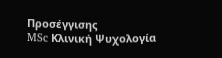Προσέγγισης
MSc Κλινική Ψυχολογία